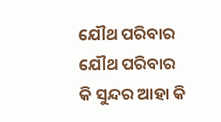ଯୌଥ ପରିବାର
ଯୌଥ ପରିବାର
କି ସୁନ୍ଦର ଆହା କି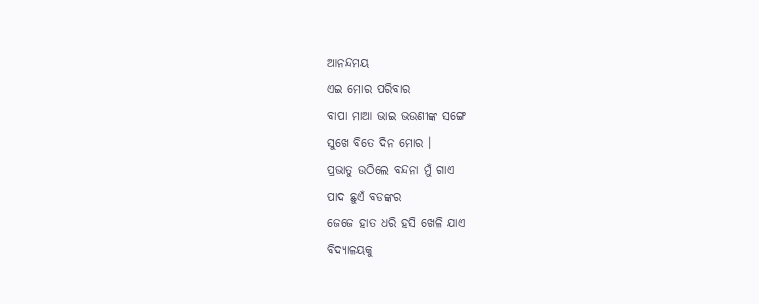ଆନନ୍ଦମୟ
ଏଇ ମୋର ପରିବାର
ବାପା ମାଆ ଭାଇ ଭଉଣୀଙ୍କ ସଙ୍ଗେ
ସୁଖେ ବିତେ ଦିନ ମୋର ।
ପ୍ରଭାତୁ ଉଠିଲେ ବନ୍ଦନା ମୁଁ ଗାଏ
ପାଦ ଛୁଏଁ ବଡଙ୍କର
ଜେଜେ ହାତ ଧରି ହସି ଖେଳି ଯାଏ
ବିଦ୍ୟାଳୟକୁ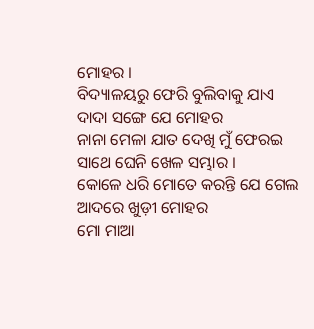ମୋହର ।
ବିଦ୍ୟାଳୟରୁ ଫେରି ବୁଲିବାକୁ ଯାଏ
ଦାଦା ସଙ୍ଗେ ଯେ ମୋହର
ନାନା ମେଳା ଯାତ ଦେଖି ମୁଁ ଫେରଇ
ସାଥେ ଘେନି ଖେଳ ସମ୍ଭାର ।
କୋଳେ ଧରି ମୋତେ କରନ୍ତି ଯେ ଗେଲ
ଆଦରେ ଖୁଡ଼ୀ ମୋହର
ମୋ ମାଆ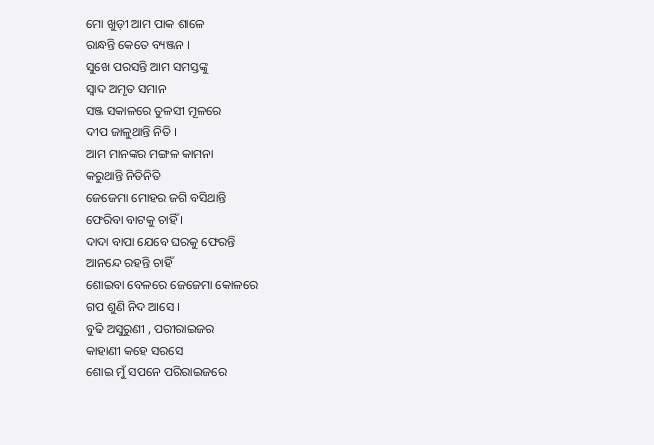ମୋ ଖୁଡ଼ୀ ଆମ ପାକ ଶାଳେ
ରାନ୍ଧନ୍ତି କେତେ ବ୍ୟଞ୍ଜନ ।
ସୁଖେ ପରସନ୍ତି ଆମ ସମସ୍ତଙ୍କୁ
ସ୍ବାଦ ଅମୃତ ସମାନ
ସଞ୍ଜ ସକାଳରେ ତୁଳସୀ ମୂଳରେ
ଦୀପ ଜାଳୁଥାନ୍ତି ନିତି ।
ଆମ ମାନଙ୍କର ମଙ୍ଗଳ କାମନା
କରୁଥାନ୍ତି ନିତିନିତି
ଜେଜେମା ମୋହର ଜଗି ବସିଥାନ୍ତି
ଫେରିବା ବାଟକୁ ଚାହିଁ ।
ଦାଦା ବାପା ଯେବେ ଘରକୁ ଫେରନ୍ତି
ଆନନ୍ଦେ ରହନ୍ତି ଚାହିଁ
ଶୋଇବା ବେଳରେ ଜେଜେମା କୋଳରେ
ଗପ ଶୁଣି ନିଦ ଆସେ ।
ବୁଢି ଅସୁରୁଣୀ , ପରୀରାଇଜର
କାହାଣୀ କହେ ସରସେ
ଶୋଇ ମୁଁ ସପନେ ପରିରାଇଜରେ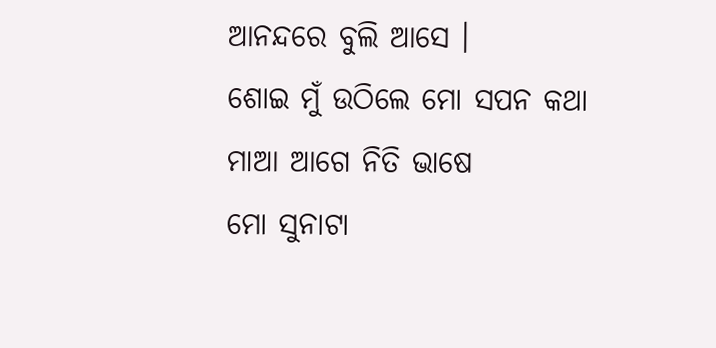ଆନନ୍ଦରେ ବୁଲି ଆସେ ।
ଶୋଇ ମୁଁ ଉଠିଲେ ମୋ ସପନ କଥା
ମାଆ ଆଗେ ନିତି ଭାଷେ
ମୋ ସୁନାଟା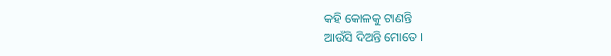କହି କୋଳକୁ ଟାଣନ୍ତି
ଆଉଁସି ଦିଅନ୍ତି ମୋତେ ।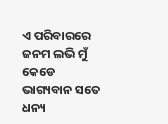ଏ ପରିବାରରେ ଜନମ ଲଭି ମୁଁ
କେଡେ ଭାଗ୍ୟବାନ ସତେ
ଧନ୍ୟ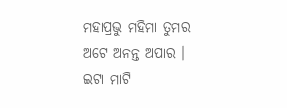ମହାପ୍ରଭୁ ମହିମା ତୁମର
ଅଟେ ଅନନ୍ତ ଅପାର ।
ଇଟା ମାଟି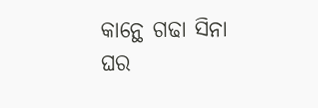କାନ୍ଥେ ଗଢା ସିନା ଘର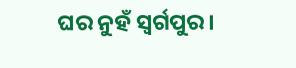ଘର ନୁହଁ ସ୍ବର୍ଗପୁର।